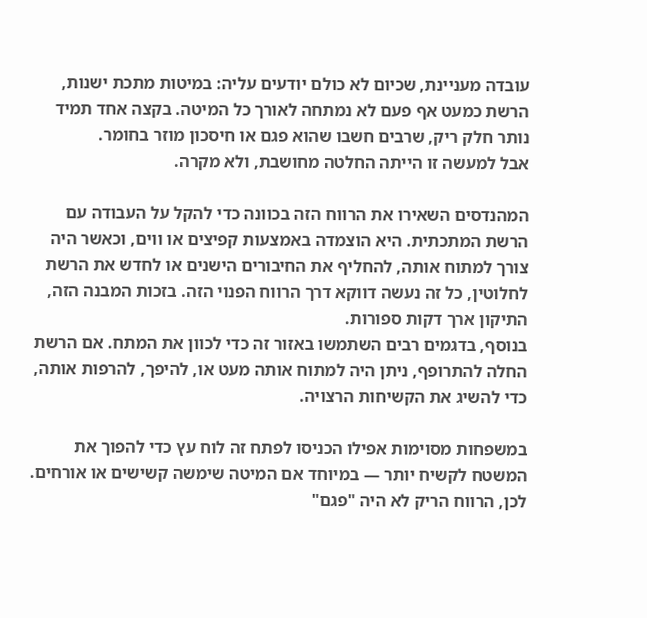עובדה מעניינת, שכיום לא כולם יודעים עליה: במיטות מתכת ישנות, הרשת כמעט אף פעם לא נמתחה לאורך כל המיטה. בקצה אחד תמיד נותר חלק ריק, שרבים חשבו שהוא פגם או חיסכון מוזר בחומר.
אבל למעשה זו הייתה החלטה מחושבת, ולא מקרה.

המהנדסים השאירו את הרווח הזה בכוונה כדי להקל על העבודה עם הרשת המתכתית. היא הוצמדה באמצעות קפיצים או ווים, וכאשר היה צורך למתוח אותה, להחליף את החיבורים הישנים או לחדש את הרשת לחלוטין, כל זה נעשה דווקא דרך הרווח הפנוי הזה. בזכות המבנה הזה, התיקון ארך דקות ספורות.
בנוסף, בדגמים רבים השתמשו באזור זה כדי לכוון את המתח. אם הרשת החלה להתרופף, ניתן היה למתוח אותה מעט או, להיפך, להרפות אותה, כדי להשיג את הקשיחות הרצויה.

במשפחות מסוימות אפילו הכניסו לפתח זה לוח עץ כדי להפוך את המשטח לקשיח יותר — במיוחד אם המיטה שימשה קשישים או אורחים.
לכן, הרווח הריק לא היה "פגם"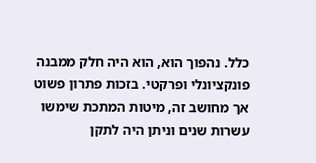כלל. נהפוך הוא, הוא היה חלק ממבנה פונקציונלי ופרקטי. בזכות פתרון פשוט אך מחושב זה, מיטות המתכת שימשו עשרות שנים וניתן היה לתקן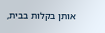אותן בקלות בבית,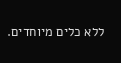ללא כלים מיוחדים.